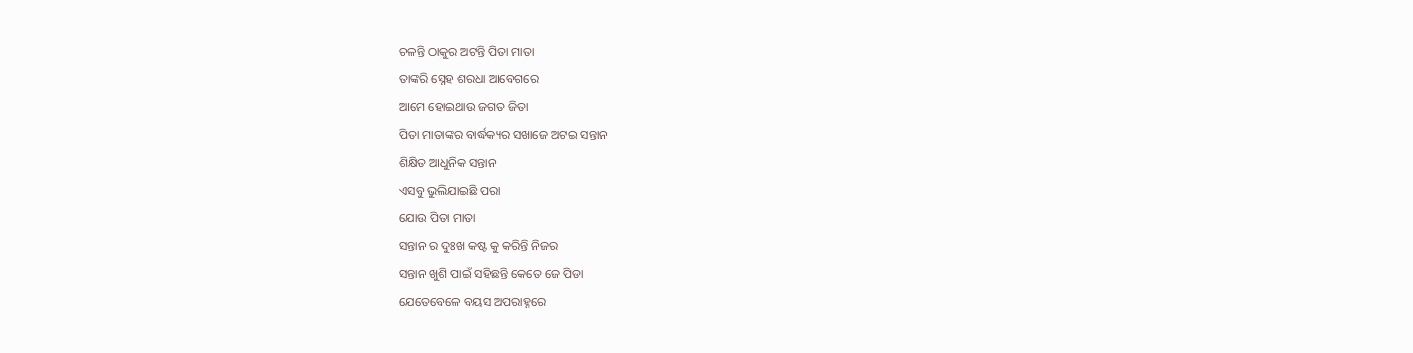ଚଳନ୍ତି ଠାକୁର ଅଟନ୍ତି ପିତା ମାତା
ତାଙ୍କରି ସ୍ନେହ ଶରଧା ଆବେଗରେ
ଆମେ ହୋଇଥାଉ ଜଗତ ଜିତା
ପିତା ମାତାଙ୍କର ବାର୍ଦ୍ଧକ୍ୟର ସଖାଜେ ଅଟଇ ସନ୍ତାନ
ଶିକ୍ଷିତ ଆଧୁନିକ ସନ୍ତାନ
ଏସବୁ ଭୁଲିଯାଇଛି ପରା
ଯୋଉ ପିତା ମାତା
ସନ୍ତାନ ର ଦୁଃଖ କଷ୍ଟ କୁ କରିନ୍ତି ନିଜର
ସନ୍ତାନ ଖୁଶି ପାଇଁ ସହିଛନ୍ତି କେତେ ଜେ ପିଡା
ଯେତେବେଳେ ବୟସ ଅପରାହ୍ନରେ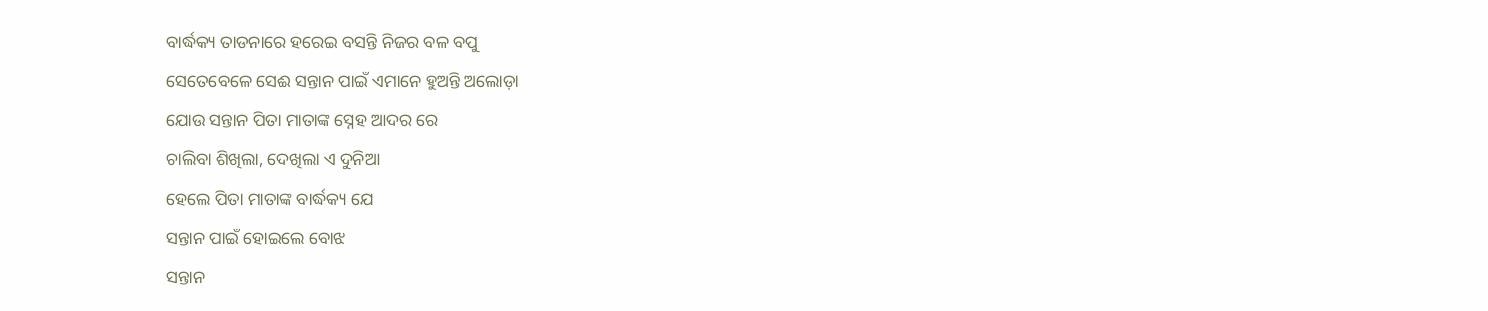ବାର୍ଦ୍ଧକ୍ୟ ତାଡନାରେ ହରେଇ ବସନ୍ତି ନିଜର ବଳ ବପୁ
ସେତେବେଳେ ସେଈ ସନ୍ତାନ ପାଇଁ ଏମାନେ ହୁଅନ୍ତି ଅଲୋଡ଼ା
ଯୋଉ ସନ୍ତାନ ପିତା ମାତାଙ୍କ ସ୍ନେହ ଆଦର ରେ
ଚାଲିବା ଶିଖିଲା, ଦେଖିଲା ଏ ଦୁନିଆ
ହେଲେ ପିତା ମାତାଙ୍କ ବାର୍ଦ୍ଧକ୍ୟ ଯେ
ସନ୍ତାନ ପାଇଁ ହୋଇଲେ ବୋଝ
ସନ୍ତାନ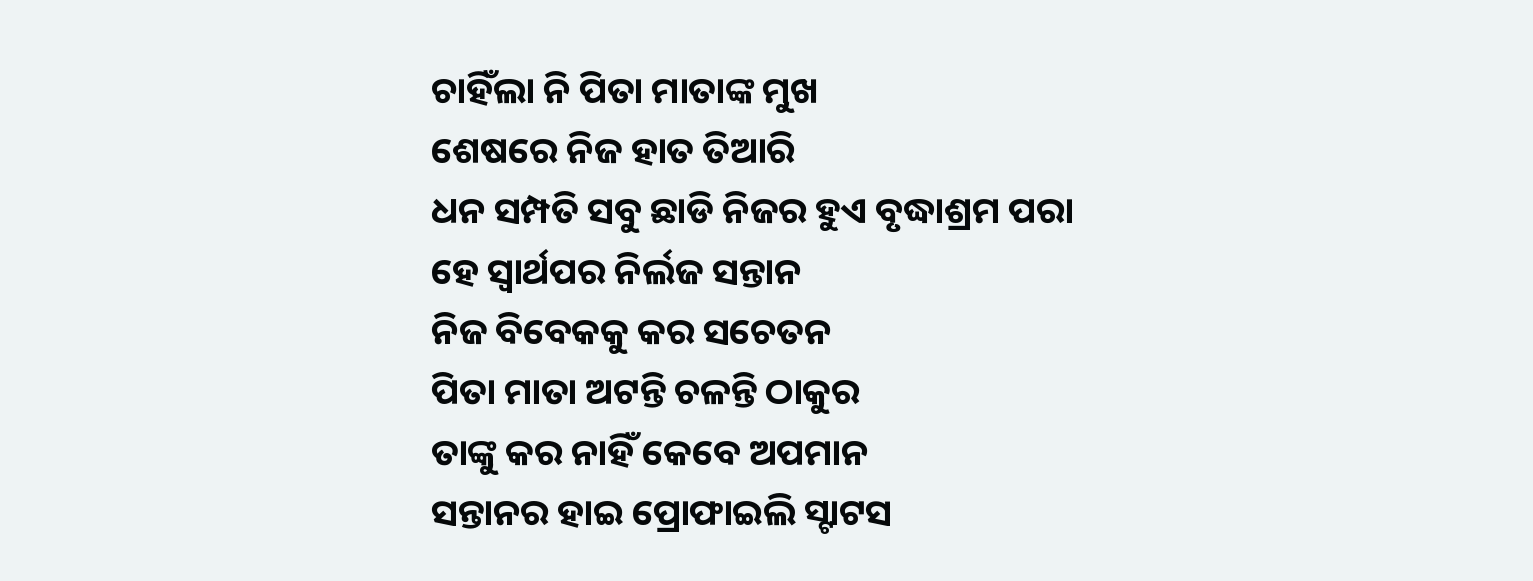ଚାହିଁଲା ନି ପିତା ମାତାଙ୍କ ମୁଖ
ଶେଷରେ ନିଜ ହାତ ତିଆରି
ଧନ ସମ୍ପତି ସବୁ ଛାଡି ନିଜର ହୁଏ ବୃଦ୍ଧାଶ୍ରମ ପରା
ହେ ସ୍ୱାର୍ଥପର ନିର୍ଲଜ ସନ୍ତାନ
ନିଜ ବିବେକକୁ କର ସଚେତନ
ପିତା ମାତା ଅଟନ୍ତି ଚଳନ୍ତି ଠାକୁର
ତାଙ୍କୁ କର ନାହିଁ କେବେ ଅପମାନ
ସନ୍ତାନର ହାଇ ପ୍ରୋଫାଇଲି ସ୍ଟାଟସ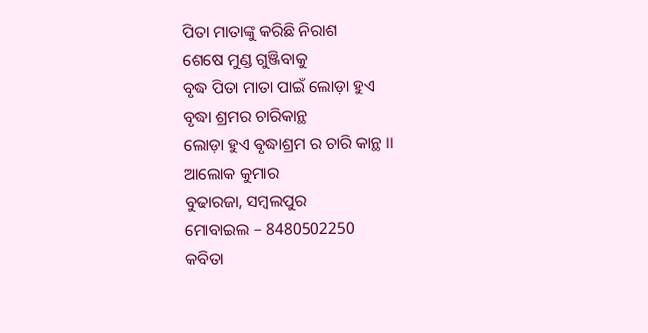ପିତା ମାତାଙ୍କୁ କରିଛି ନିରାଶ
ଶେଷେ ମୁଣ୍ଡ ଗୁଞ୍ଜିବାକୁ
ବୃଦ୍ଧ ପିତା ମାତା ପାଇଁ ଲୋଡ଼ା ହୁଏ
ବୃଦ୍ଧା ଶ୍ରମର ଚାରିକାନ୍ଥ
ଲୋଡ଼ା ହୁଏ ଵୃଦ୍ଧାଶ୍ରମ ର ଚାରି କାନ୍ଥ ।।
ଆଲୋକ କୁମାର
ବୁଢାରଜା, ସମ୍ବଲପୁର
ମୋବାଇଲ – 8480502250
କବିତା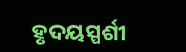ହୃଦୟସ୍ପର୍ଶୀ